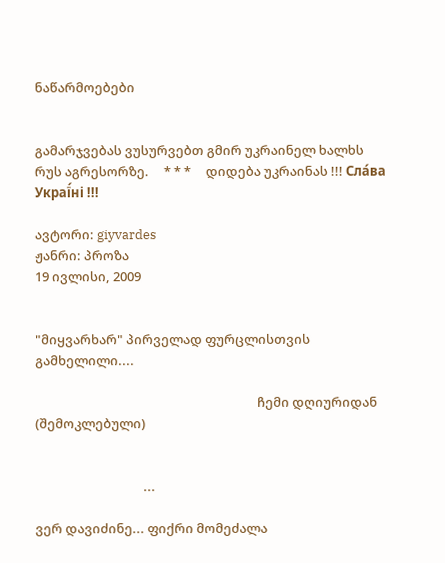ნაწარმოებები


გამარჯვებას ვუსურვებთ გმირ უკრაინელ ხალხს რუს აგრესორზე.     * * *     დიდება უკრაინას !!! Сла́ва Украї́ні !!!

ავტორი: giyvardes
ჟანრი: პროზა
19 ივლისი, 2009


"მიყვარხარ" პირველად ფურცლისთვის გამხელილი....

                                                                          ჩემი დღიურიდან (შემოკლებული)


                                    ...

ვერ დავიძინე... ფიქრი მომეძალა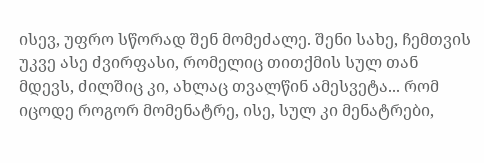ისევ, უფრო სწორად შენ მომეძალე. შენი სახე, ჩემთვის უკვე ასე ძვირფასი, რომელიც თითქმის სულ თან მდევს, ძილშიც კი, ახლაც თვალწინ ამესვეტა... რომ იცოდე როგორ მომენატრე, ისე, სულ კი მენატრები,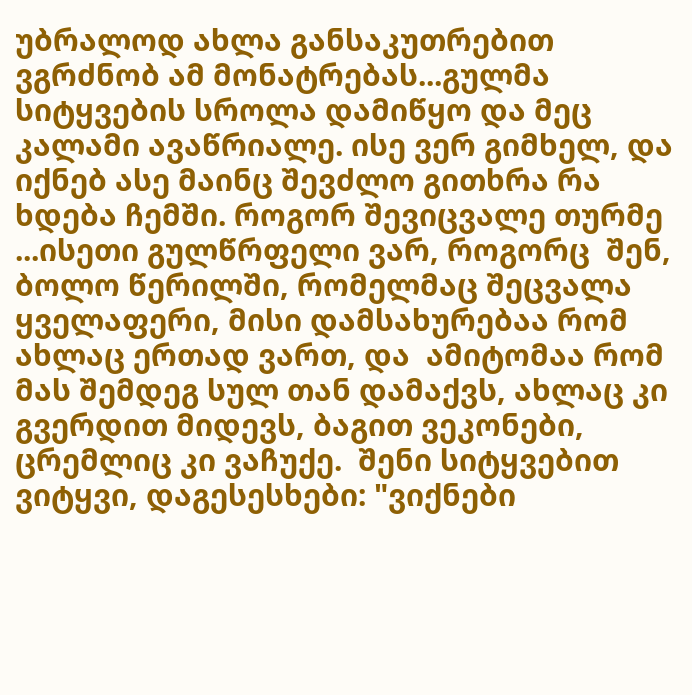უბრალოდ ახლა განსაკუთრებით ვგრძნობ ამ მონატრებას...გულმა სიტყვების სროლა დამიწყო და მეც კალამი ავაწრიალე. ისე ვერ გიმხელ, და იქნებ ასე მაინც შევძლო გითხრა რა ხდება ჩემში. როგორ შევიცვალე თურმე ...ისეთი გულწრფელი ვარ, როგორც  შენ, ბოლო წერილში, რომელმაც შეცვალა ყველაფერი, მისი დამსახურებაა რომ ახლაც ერთად ვართ, და  ამიტომაა რომ მას შემდეგ სულ თან დამაქვს, ახლაც კი გვერდით მიდევს, ბაგით ვეკონები, ცრემლიც კი ვაჩუქე.  შენი სიტყვებით ვიტყვი, დაგესესხები: "ვიქნები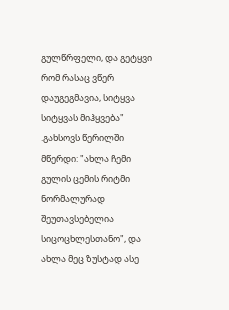გულწრფელი, და გეტყვი რომ რასაც ვწერ დაუგეგმავია, სიტყვა სიტყვას მიჰყვება" .გახსოვს წერილში მწერდი: "ახლა ჩემი გულის ცემის რიტმი ნორმალურად შეუთავსებელია სიცოცხლესთანო", და ახლა მეც ზუსტად ასე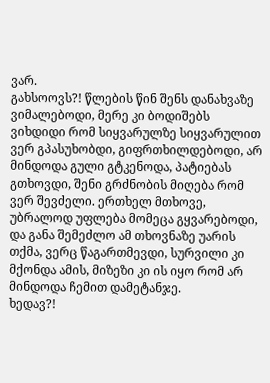ვარ.
გახსოოვს?! წლების წინ შენს დანახვაზე ვიმალებოდი, მერე კი ბოდიშებს ვიხდიდი რომ სიყვარულზე სიყვარულით ვერ გპასუხობდი, გიფრთხილდებოდი, არ მინდოდა გული გტკენოდა, პატიებას გთხოვდი, შენი გრძნობის მიღება რომ ვერ შევძელი. ერთხელ მთხოვე, უბრალოდ უფლება მომეცა გყვარებოდი, და განა შემეძლო ამ თხოვნაზე უარის თქმა, ვერც წაგართმევდი, სურვილი კი მქონდა ამის, მიზეზი კი ის იყო რომ არ მინდოდა ჩემით დამეტანჯე.
ხედავ?!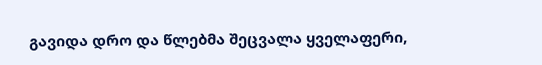გავიდა დრო და წლებმა შეცვალა ყველაფერი,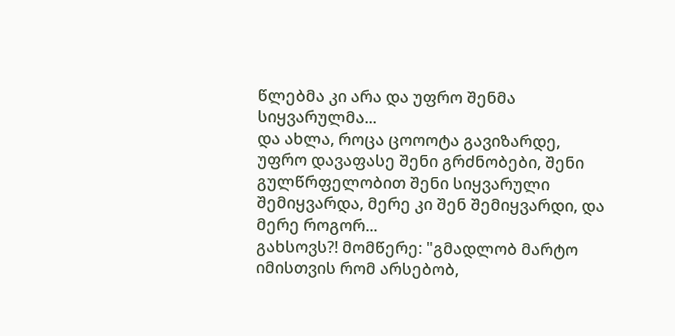წლებმა კი არა და უფრო შენმა სიყვარულმა...
და ახლა, როცა ცოოოტა გავიზარდე, უფრო დავაფასე შენი გრძნობები, შენი გულწრფელობით შენი სიყვარული შემიყვარდა, მერე კი შენ შემიყვარდი, და მერე როგორ...
გახსოვს?! მომწერე: "გმადლობ მარტო იმისთვის რომ არსებობ,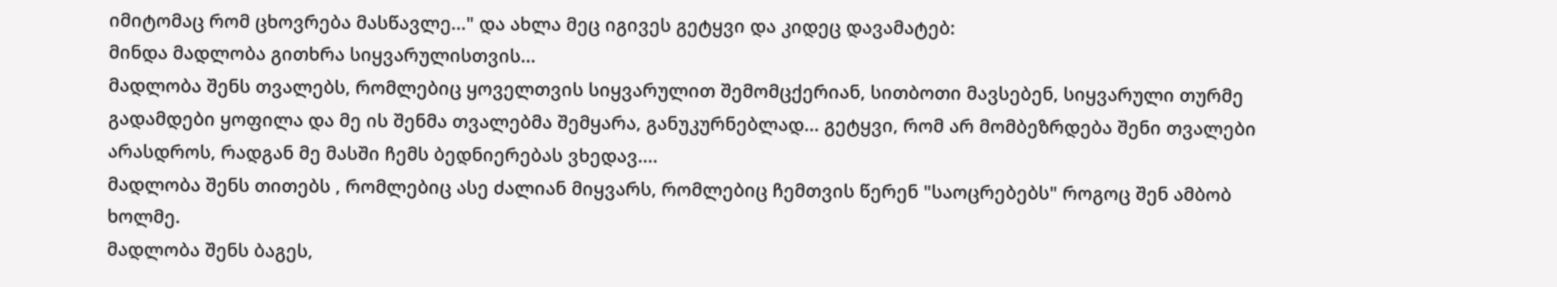იმიტომაც რომ ცხოვრება მასწავლე..." და ახლა მეც იგივეს გეტყვი და კიდეც დავამატებ:
მინდა მადლობა გითხრა სიყვარულისთვის...
მადლობა შენს თვალებს, რომლებიც ყოველთვის სიყვარულით შემომცქერიან, სითბოთი მავსებენ, სიყვარული თურმე გადამდები ყოფილა და მე ის შენმა თვალებმა შემყარა, განუკურნებლად... გეტყვი, რომ არ მომბეზრდება შენი თვალები არასდროს, რადგან მე მასში ჩემს ბედნიერებას ვხედავ....
მადლობა შენს თითებს , რომლებიც ასე ძალიან მიყვარს, რომლებიც ჩემთვის წერენ "საოცრებებს" როგოც შენ ამბობ ხოლმე.
მადლობა შენს ბაგეს,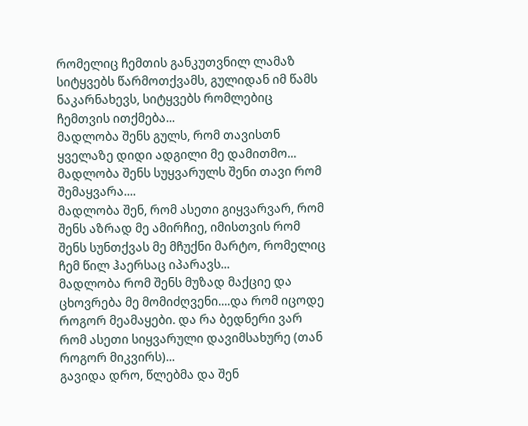რომელიც ჩემთის განკუთვნილ ლამაზ სიტყვებს წარმოთქვამს, გულიდან იმ წამს ნაკარნახევს, სიტყვებს რომლებიც ჩემთვის ითქმება...
მადლობა შენს გულს, რომ თავისთნ ყველაზე დიდი ადგილი მე დამითმო...
მადლობა შენს სუყვარულს შენი თავი რომ შემაყვარა....
მადლობა შენ, რომ ასეთი გიყვარვარ, რომ შენს აზრად მე ამირჩიე, იმისთვის რომ შენს სუნთქვას მე მჩუქნი მარტო, რომელიც ჩემ წილ ჰაერსაც იპარავს...
მადლობა რომ შენს მუზად მაქციე და ცხოვრება მე მომიძღვენი....და რომ იცოდე როგორ მეამაყები. და რა ბედნერი ვარ რომ ასეთი სიყვარული დავიმსახურე (თან როგორ მიკვირს)...
გავიდა დრო, წლებმა და შენ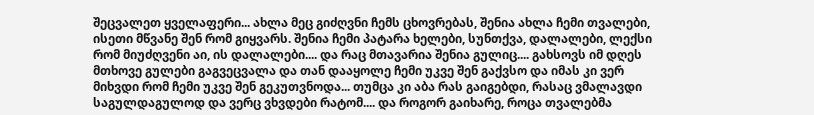შეცვალეთ ყველაფერი... ახლა მეც გიძღვნი ჩემს ცხოვრებას, შენია ახლა ჩემი თვალები, ისეთი მწვანე შენ რომ გიყვარს. შენია ჩემი პატარა ხელები, სუნთქვა, დალალები, ლექსი რომ მიუძღვენი აი, ის დალალები.... და რაც მთავარია შენია გულიც.... გახსოვს იმ დღეს მთხოვე გულები გაგვეცვალა და თან დააყოლე ჩემი უკვე შენ გაქვსო და იმას კი ვერ მიხვდი რომ ჩემი უკვე შენ გეკუთვნოდა... თუმცა კი აბა რას გაიგებდი, რასაც ვმალავდი საგულდაგულოდ და ვერც ვხვდები რატომ.... და როგორ გაიხარე, როცა თვალებმა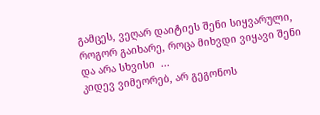გამცეს, ვეღარ დაიტიეს შენი სიყვარული, როგორ გაიხარე, როცა მიხვდი ვიყავი შენი და არა სხვისი  ...
კიდევ ვიმეორებ, არ გეგონოს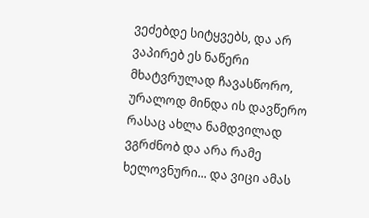ვეძებდე სიტყვებს, და არ ვაპირებ ეს ნაწერი მხატვრულად ჩავასწორო, ურალოდ მინდა ის დავწერო რასაც ახლა ნამდვილად ვგრძნობ და არა რამე ხელოვნური... და ვიცი ამას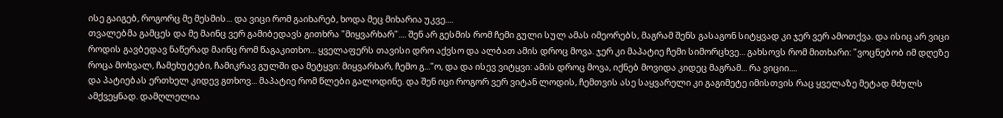ისე გაიგებ, როგორც მე მესმის... და ვიცი რომ გაიხარებ, ხოდა მეც მიხარია უკვე....
თვალებმა გამცეს და მე მაინც ვერ გამიბედავს გითხრა "მიყვარხარ".... შენ არ გესმის რომ ჩემი გული სულ ამას იმეორებს, მაგრამ შენს გასაგონ სიტყვად კი ჯერ ვერ ამოთქვა. და ისიც არ ვიცი როდის გავბედავ ნაწერად მაინც რომ წაგაკითხო... ყველაფერს თავისი დრო აქვსო და ალბათ ამის დროც მოვა. ჯერ კი მაპატიე ჩემი სიმორცხვე... გახსოვს რომ მითხარი: "ვოცნებობ იმ დღეზე როცა მოხვალ, ჩამეხუტები, ჩამიკრავ გულში და მეტყვი: მიყვარხარ, ჩემო გ..."ო, და და ისევ ვიტყვი: ამის დროც მოვა, იქნებ მოვიდა კიდეც მაგრამ... რა ვიციი....
და პატიებას ერთხელ კიდევ გთხოვ... მაპატიე რომ წლები გალოდინე. და შენ იცი როგორ ვერ ვიტან ლოდის, ჩემთვის ასე საყვარელი კი გაგიმეტე იმისთვის რაც ყველაზე მეტად მძულს ამქვეყნად. დამღლელია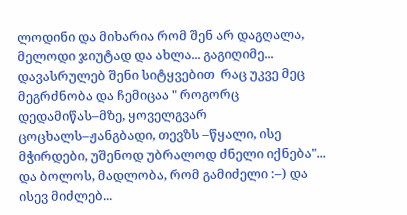ლოდინი და მიხარია რომ შენ არ დაგღალა, მელოდი ჯიუტად და ახლა... გაგიღიმე...
დავასრულებ შენი სიტყვებით  რაც უკვე მეც მეგრძნობა და ჩემიცაა " როგორც დედამიწას–მზე, ყოველგვარ ცოცხალს–ჟანგბადი, თევზს –წყალი, ისე მჭირდები, უშენოდ უბრალოდ ძნელი იქნება"...
და ბოლოს, მადლობა, რომ გამიძელი :–) და ისევ მიძლებ...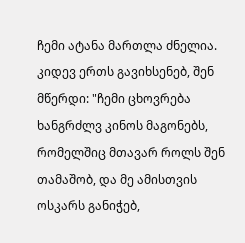ჩემი ატანა მართლა ძნელია. კიდევ ერთს გავიხსენებ, შენ მწერდი: "ჩემი ცხოვრება ხანგრძლვ კინოს მაგონებს, რომელშიც მთავარ როლს შენ თამაშობ, და მე ამისთვის ოსკარს განიჭებ,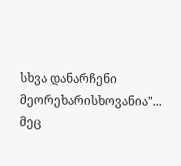სხვა დანარჩენი მეორეხარისხოვანია"... მეც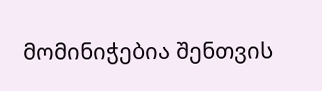მომინიჭებია შენთვის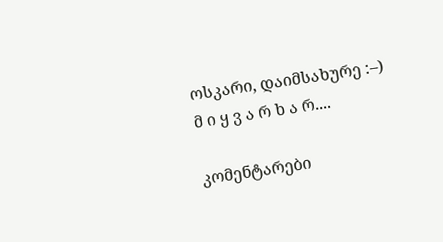ოსკარი, დაიმსახურე :–)
მ ი ყ ვ ა რ ხ ა რ....

კომენტარები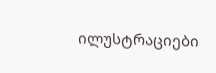ილუსტრაციები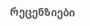რეცენზიები